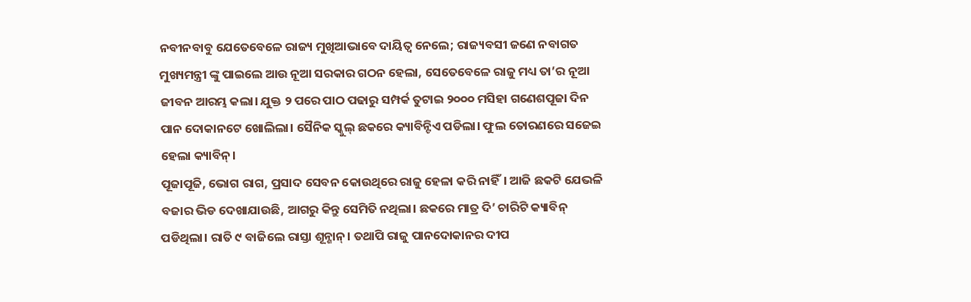ନବୀନବାବୁ ଯେତେବେଳେ ରାଜ୍ୟ ମୁଖିଆଭାବେ ଦାୟିତ୍ୱ ନେଲେ; ରାଜ୍ୟବସୀ ଜଣେ ନବାଗତ ମୁଖ୍ୟମନ୍ତ୍ରୀ ଙ୍କୁ ପାଇଲେ ଆଉ ନୂଆ ସରକାର ଗଠନ ହେଲା, ସେତେବେଳେ ରାଜୁ ମଧ୍ୟ ତା’ର ନୂଆ ଜୀବନ ଆରମ୍ଭ କଲା। ଯୁକ୍ତ ୨ ପରେ ପାଠ ପଢାରୁ ସମ୍ପର୍କ ତୁଟାଇ ୨୦୦୦ ମସିହା ଗଣେଶପୂଜା ଦିନ ପାନ ଦୋକାନଟେ ଖୋଲିଲା। ସୈନିକ ସ୍କୁଲ୍ ଛକରେ କ୍ୟାବିନ୍ଟିଏ ପଡିଲା। ଫୁଲ ତୋରଣରେ ସଜେଇ ହେଲା କ୍ୟାବିନ୍।
ପୂଜାପୂଜି, ଭୋଗ ରାଗ, ପ୍ରସାଦ ସେବନ କୋଉଥିରେ ରାଜୁ ହେଳା କରି ନାହିଁ। ଆଜି ଛକଟି ଯେଭଳି ବଜାର ଭିଡ ଦେଖାଯାଉଛି, ଆଗରୁ କିନ୍ତୁ ସେମିତି ନଥିଲା। ଛକରେ ମାତ୍ର ଦି’ ଚାରିଟି କ୍ୟାବିନ୍ ପଡିଥିଲା। ରାତି ୯ ବାଜିଲେ ରାସ୍ତା ଶୂନ୍ଶାନ୍। ତଥାପି ରାଜୁ ପାନଦୋକାନର ଦୀପ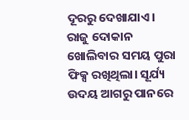ଦୂରରୁ ଦେଖାଯାଏ। ରାଜୁ ଦୋକାନ ଖୋଲିବାର ସମୟ ପୁରା ଫିକ୍ସ ରଖିଥିଲା। ସୂର୍ଯ୍ୟ ଉଦୟ ଆଗରୁ ପାନରେ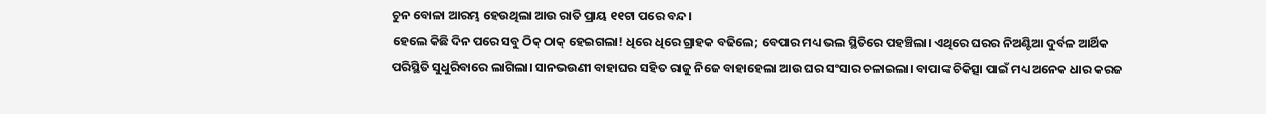ଚୁନ ବୋଳା ଆରମ୍ଭ ହେଉଥିଲା ଆଉ ରାତି ପ୍ରାୟ ୧୧ଟା ପରେ ବନ୍ଦ।
ହେଲେ କିଛି ଦିନ ପରେ ସବୁ ଠିକ୍ ଠାକ୍ ହେଇଗଲା! ଧିରେ ଧିରେ ଗ୍ରାହକ ବଢିଲେ; ବେପାର ମଧ୍ୟ ଭଲ ସ୍ଥିତିରେ ପହଞ୍ଚିଲା। ଏଥିରେ ଘରର ନିଅଣ୍ଟିଆ ଦୁର୍ବଳ ଆର୍ଥିକ ପରିସ୍ଥିତି ସୁଧୁରିବାରେ ଲାଗିଲା। ସାନଭଉଣୀ ବାହାଘର ସହିତ ରାଜୁ ନିଜେ ବାହାହେଲା ଆଉ ଘର ସଂସାର ଚଳାଇଲା। ବାପାଙ୍କ ଚିକିତ୍ସା ପାଇଁ ମଧ୍ୟ ଅନେକ ଧାର କରଜ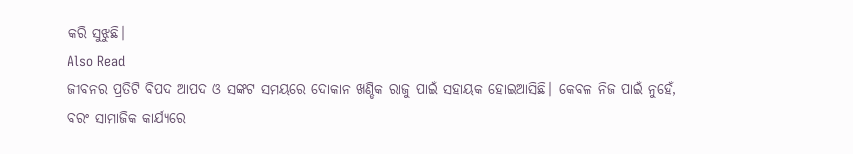କରି ସୁଝୁଛି।
Also Read
ଜୀବନର ପ୍ରତିଟି ବିପଦ ଆପଦ ଓ ସଙ୍କଟ ସମୟରେ ଦୋକାନ ଖଣ୍ଡିକ ରାଜୁ ପାଇଁ ସହାୟକ ହୋଇଆସିଛି। କେବଳ ନିଜ ପାଇଁ ନୁହେଁ, ବରଂ ସାମାଜିକ କାର୍ଯ୍ୟରେ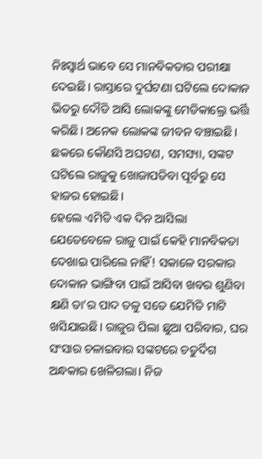ନିଃସ୍ୱାର୍ଥ ଭାବେ ସେ ମାନବିକତାର ପରୀକ୍ଷା ଦେଇଛି। ରାସ୍ତାରେ ଦୁର୍ଘଟଣା ଘଟିଲେ ଦୋକାନ ଭିତରୁ ଦୌଡି ଆସି ଲୋକଙ୍କୁ ମେଡିକାଲ୍ରେ ଭର୍ତ୍ତି କରିଛି। ଅନେକ ଲୋକଙ୍କ ଜୀବନ ବଞ୍ଚାଇଛି। ଛକରେ କୌଣସି ଅଘଟଣ, ସମସ୍ୟା, ସଙ୍କଟ ଘଟିଲେ ରାଜୁକୁ ଖୋଜାପଡିବା ପୂର୍ବରୁ ସେ ହାଜର ହୋଇଛି।
ହେଲେ ଏମିତି ଏକ ଦିନ ଆସିଲା ଯେତେବେଳେ ରାଜୁ ପାଇଁ କେହି ମାନବିକତା ଦେଖାଇ ପାରିଲେ ନାହିଁ! ସକାଳେ ସରକାର ଦୋକାନ ଭାଙ୍ଗିବା ପାଇଁ ଆସିବା ଖବର ଶୁଣିବା କ୍ଷଣି ତା’ର ପାଦ ତଳୁ ସତେ ଯେମିତି ମାଟି ଖସିଯାଇଛି। ରାଜୁର ପିଲା ଛୁଆ ପରିବାର, ଘର ସଂସାର ଚଳାଇବାର ସଙ୍କଟରେ ଚତୁର୍ଦିଗ ଅନ୍ଧକାର ଖେଳିଗଲା। ନିଜ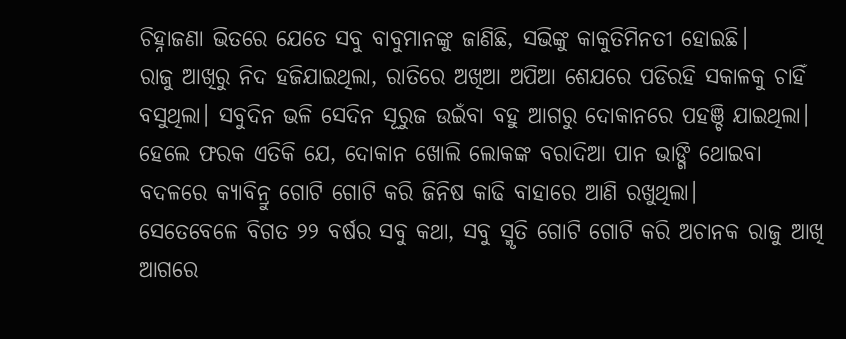ଚିହ୍ନାଜଣା ଭିତରେ ଯେତେ ସବୁ ବାବୁମାନଙ୍କୁ ଜାଣିଛି, ସଭିଙ୍କୁ କାକୁତିମିନତୀ ହୋଇଛି।
ରାଜୁ ଆଖିରୁ ନିଦ ହଜିଯାଇଥିଲା, ରାତିରେ ଅଖିଆ ଅପିଆ ଶେଯରେ ପଡିରହି ସକାଳକୁ ଚାହିଁ ବସୁଥିଲା। ସବୁଦିନ ଭଳି ସେଦିନ ସୂରୁଜ ଉଇଁବା ବହୁ ଆଗରୁ ଦୋକାନରେ ପହଞ୍ଚି ଯାଇଥିଲା। ହେଲେ ଫରକ ଏତିକି ଯେ, ଦୋକାନ ଖୋଲି ଲୋକଙ୍କ ବରାଦିଆ ପାନ ଭାଙ୍ଗି ଥୋଇବା ବଦଳରେ କ୍ୟାବିନ୍ରୁ ଗୋଟି ଗୋଟି କରି ଜିନିଷ କାଢି ବାହାରେ ଆଣି ରଖୁଥିଲା।
ସେତେବେଳେ ବିଗତ ୨୨ ବର୍ଷର ସବୁ କଥା, ସବୁ ସ୍ମୃତି ଗୋଟି ଗୋଟି କରି ଅଚାନକ ରାଜୁ ଆଖି ଆଗରେ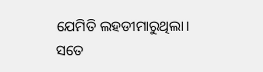ଯେମିତି ଲହଡୀମାରୁଥିଲା। ସତେ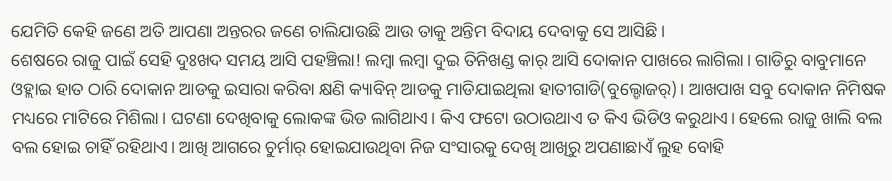ଯେମିତି କେହି ଜଣେ ଅତି ଆପଣା ଅନ୍ତରର ଜଣେ ଚାଲିଯାଉଛି ଆଉ ତାକୁ ଅନ୍ତିମ ବିଦାୟ ଦେବାକୁ ସେ ଆସିଛି।
ଶେଷରେ ରାଜୁ ପାଇଁ ସେହି ଦୁଃଖଦ ସମୟ ଆସି ପହଞ୍ଚିଲା! ଲମ୍ବା ଲମ୍ବା ଦୁଇ ତିନିଖଣ୍ଡ କାର୍ ଆସି ଦୋକାନ ପାଖରେ ଲାଗିଲା। ଗାଡିରୁ ବାବୁମାନେ ଓହ୍ଲାଇ ହାତ ଠାରି ଦୋକାନ ଆଡକୁ ଇସାରା କରିବା କ୍ଷଣି କ୍ୟାବିନ୍ ଆଡକୁ ମାଡିଯାଇଥିଲା ହାତୀଗାଡି(ବୁଲ୍ଡୋଜର୍)। ଆଖପାଖ ସବୁ ଦୋକାନ ନିମିଷକ ମଧ୍ୟରେ ମାଟିରେ ମିଶିଲା। ଘଟଣା ଦେଖିବାକୁ ଲୋକଙ୍କ ଭିଡ ଲାଗିଥାଏ। କିଏ ଫଟୋ ଉଠାଉଥାଏ ତ କିଏ ଭିଡିଓ କରୁଥାଏ। ହେଲେ ରାଜୁ ଖାଲି ବଲ ବଲ ହୋଇ ଚାହିଁ ରହିଥାଏ। ଆଖି ଆଗରେ ଚୁର୍ମାର୍ ହୋଇଯାଉଥିବା ନିଜ ସଂସାରକୁ ଦେଖି ଆଖିରୁ ଅପଣାଛାଏଁ ଲୁହ ବୋହି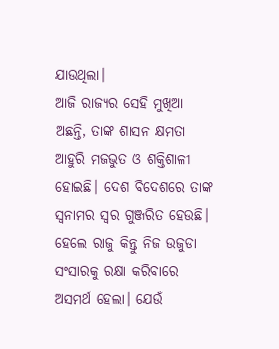ଯାଉଥିଲା।
ଆଜି ରାଜ୍ୟର ସେହି ମୁଖିଆ ଅଛନ୍ତି, ତାଙ୍କ ଶାସନ କ୍ଷମତା ଆହୁରି ମଜଭୁତ ଓ ଶକ୍ତିଶାଳୀ ହୋଇଛି। ଦେଶ ବିଦେଶରେ ତାଙ୍କ ସ୍ୱନାମର ସ୍ୱର ଗୁଞ୍ଜରିତ ହେଉଛି। ହେଲେ ରାଜୁ କିନ୍ତୁ ନିଜ ଉଜୁଡା ସଂସାରକୁ ରକ୍ଷା କରିବାରେ ଅସମର୍ଥ ହେଲା। ଯେଉଁ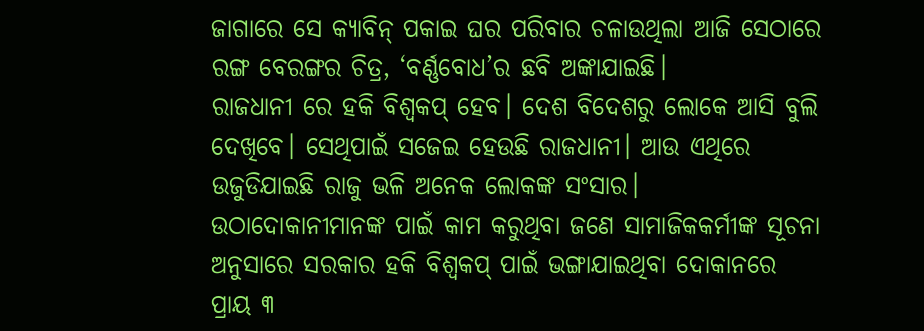ଜାଗାରେ ସେ କ୍ୟାବିନ୍ ପକାଇ ଘର ପରିବାର ଚଳାଉଥିଲା ଆଜି ସେଠାରେ ରଙ୍ଗ ବେରଙ୍ଗର ଚିତ୍ର, ‘ବର୍ଣ୍ଣବୋଧ’ର ଛବି ଅଙ୍କାଯାଇଛି।
ରାଜଧାନୀ ରେ ହକି ବିଶ୍ୱକପ୍ ହେବ। ଦେଶ ବିଦେଶରୁ ଲୋକେ ଆସି ବୁଲି ଦେଖିବେ। ସେଥିପାଇଁ ସଜେଇ ହେଉଛି ରାଜଧାନୀ। ଆଉ ଏଥିରେ ଉଜୁଡିଯାଇଛି ରାଜୁ ଭଳି ଅନେକ ଲୋକଙ୍କ ସଂସାର।
ଉଠାଦୋକାନୀମାନଙ୍କ ପାଇଁ କାମ କରୁଥିବା ଜଣେ ସାମାଜିକକର୍ମୀଙ୍କ ସୂଚନା ଅନୁସାରେ ସରକାର ହକି ବିଶ୍ୱକପ୍ ପାଇଁ ଭଙ୍ଗାଯାଇଥିବା ଦୋକାନରେ ପ୍ରାୟ ୩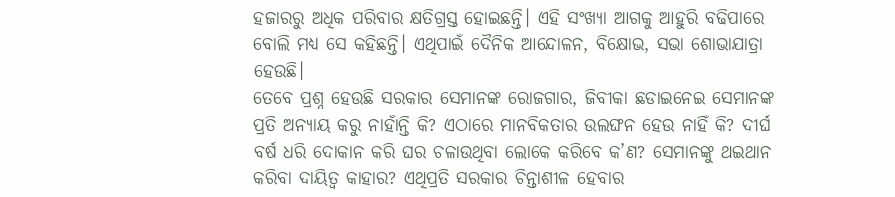ହଜାରରୁ ଅଧିକ ପରିବାର କ୍ଷତିଗ୍ରସ୍ତ ହୋଇଛନ୍ତି। ଏହି ସଂଖ୍ୟା ଆଗକୁ ଆହୁରି ବଢିପାରେ ବୋଲି ମଧ୍ୟ ସେ କହିଛନ୍ତି। ଏଥିପାଇଁ ଦୈନିକ ଆନ୍ଦୋଳନ, ବିକ୍ଷୋଭ, ସଭା ଶୋଭାଯାତ୍ରା ହେଉଛି।
ତେବେ ପ୍ରଶ୍ନ ହେଉଛି ସରକାର ସେମାନଙ୍କ ରୋଜଗାର, ଜିବୀକା ଛଡାଇନେଇ ସେମାନଙ୍କ ପ୍ରତି ଅନ୍ୟାୟ କରୁ ନାହାଁନ୍ତି କି? ଏଠାରେ ମାନବିକତାର ଉଲଙ୍ଘନ ହେଉ ନାହିଁ କି? ଦୀର୍ଘ ବର୍ଷ ଧରି ଦୋକାନ କରି ଘର ଚଳାଉଥିବା ଲୋକେ କରିବେ କ’ଣ? ସେମାନଙ୍କୁ ଥଇଥାନ କରିବା ଦାୟିତ୍ୱ କାହାର? ଏଥିପ୍ରତି ସରକାର ଚିନ୍ତାଶୀଳ ହେବାର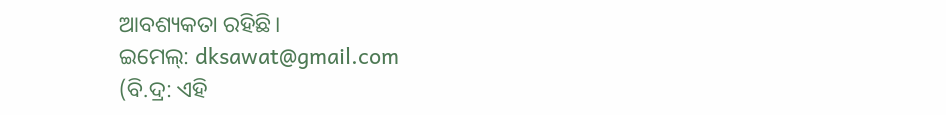ଆବଶ୍ୟକତା ରହିଛି।
ଇମେଲ୍: dksawat@gmail.com
(ବି.ଦ୍ର: ଏହି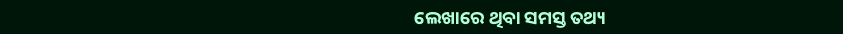ଲେଖାରେ ଥିବା ସମସ୍ତ ତଥ୍ୟ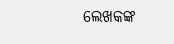ଲେଖକଙ୍କ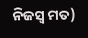ନିଜସ୍ୱ ମତ)